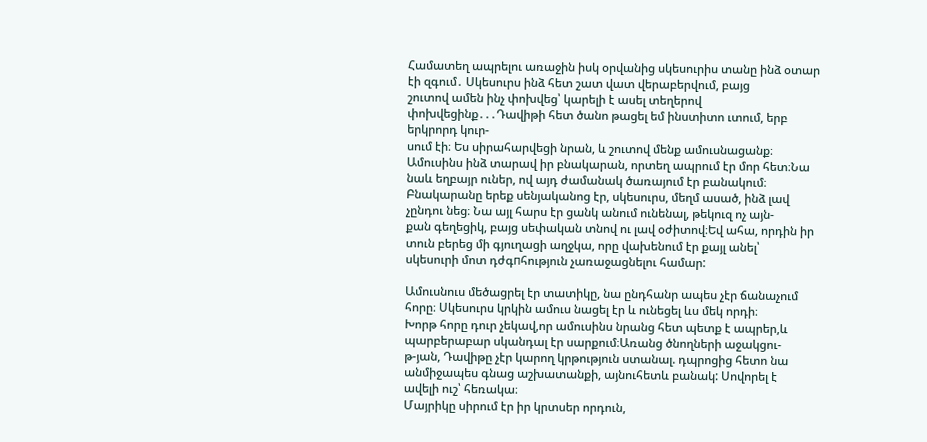Համատեղ ապրելու առաջին իսկ օրվանից սկեսուրիս տանը ինձ օտար էի զգում․ Սկեսուրս ինձ հետ շատ վատ վերաբերվում, բայց
շուտով ամեն ինչ փոխվեց՝ կարելի է ասել տեղերով փոխվեցինք․․․Դավիթի հետ ծանո թացել եմ ինստիտո ւտում, երբ երկրորդ կուր-
սում էի։ Ես սիրահարվեցի նրան, և շուտով մենք ամուսնացանք։
Ամուսինս ինձ տարավ իր բնակարան, որտեղ ապրում էր մոր հետ։Նա նաև եղբայր ուներ, ով այդ ժամանակ ծառայում էր բանակում։
Բնակարանը երեք սենյականոց էր, սկեսուրս, մեղմ ասած, ինձ լավ չընդու նեց։ Նա այլ հարս էր ցանկ անում ունենալ, թեկուզ ոչ այն-
քան գեղեցիկ, բայց սեփական տնով ու լավ օժիտով։Եվ ահա, որդին իր տուն բերեց մի գյուղացի աղջկա, որը վախենում էր քայլ անել՝
սկեսուրի մոտ դժգпհություն չառաջացնելու համար:

Ամուսնուս մեծացրել էր տատիկը, նա ընդհանր ապես չէր ճանաչում հորը։ Սկեսուրս կրկին ամուս նացել էր և ունեցել ևս մեկ որդի։
Խորթ հորը դուր չեկավ,որ ամուսինս նրանց հետ պետք է ապրեր,և պարբերաբար սկանդալ էր սարքում։Առանց ծնողների աջակցու-
թ-յան, Դավիթը չէր կարող կրթություն ստանալ. դպրոցից հետո նա անմիջապես գնաց աշխատանքի, այնուհետև բանակ: Սովորել է
ավելի ուշ՝ հեռակա։
Մայրիկը սիրում էր իր կրտսեր որդուն,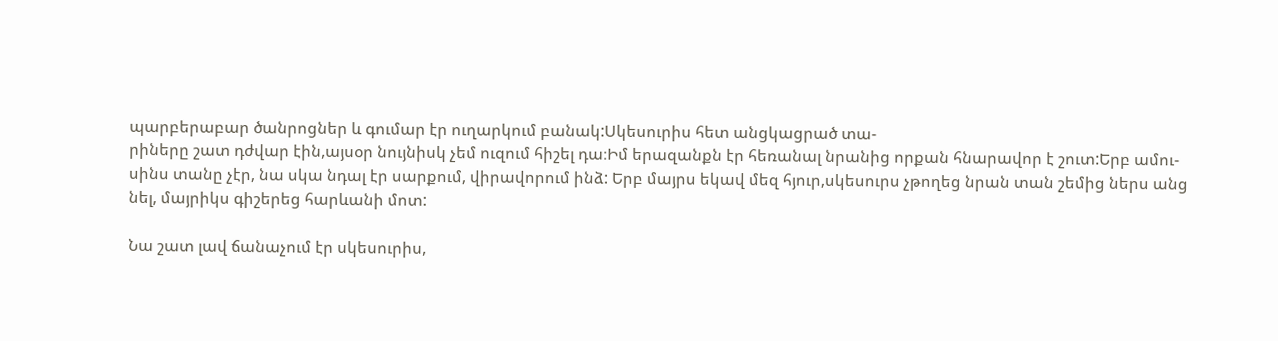պարբերաբար ծանրոցներ և գումար էր ուղարկում բանակ:Սկեսուրիս հետ անցկացրած տա-
րիները շատ դժվար էին,այսօր նույնիսկ չեմ ուզում հիշել դա։Իմ երազանքն էր հեռանալ նրանից որքան հնարավոր է շուտ:Երբ ամու-
սինս տանը չէր, նա սկա նդալ էր սարքում, վիրավորում ինձ: Երբ մայրս եկավ մեզ հյուր,սկեսուրս չթողեց նրան տան շեմից ներս անց
նել, մայրիկս գիշերեց հարևանի մոտ:

Նա շատ լավ ճանաչում էր սկեսուրիս,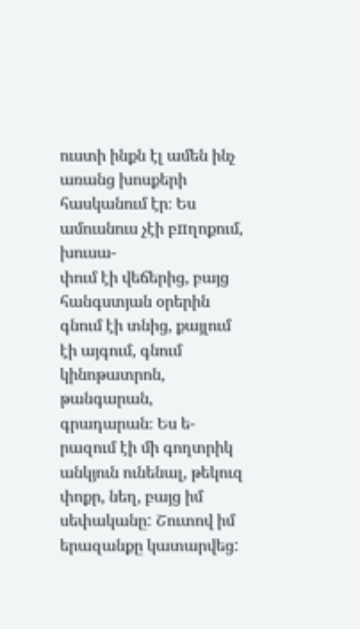ուստի ինքն էլ ամեն ինչ առանց խոսքերի հասկանում էր։ Ես ամուսնուս չէի բпղոքում, խուսա-
փում էի վեճերից, բայց հանգստյան օրերին գնում էի տնից, քայլում էի այգում, գնում կինոթատրոն, թանգարան, գրադարան։ Ես ե-
րազում էի մի գողտրիկ անկյուն ունենալ, թեկուզ փոքր, նեղ, բայց իմ սեփականը: Շուտով իմ երազանքը կատարվեց: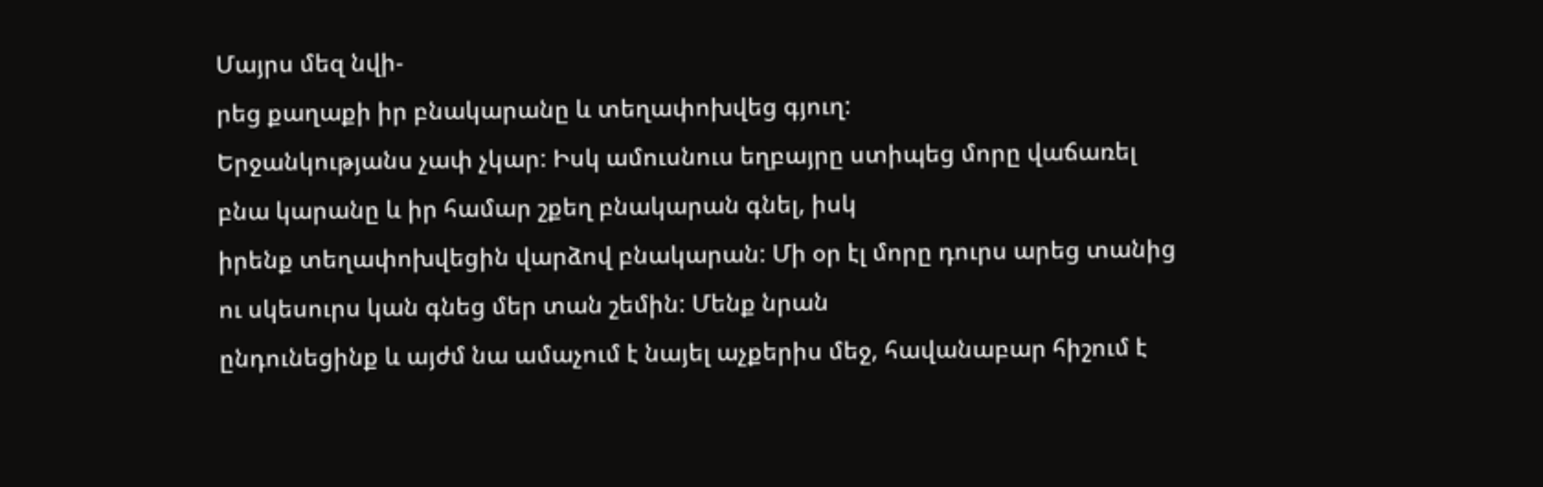Մայրս մեզ նվի-
րեց քաղաքի իր բնակարանը և տեղափոխվեց գյուղ:
Երջանկությանս չափ չկար: Իսկ ամուսնուս եղբայրը ստիպեց մորը վաճառել բնա կարանը և իր համար շքեղ բնակարան գնել, իսկ
իրենք տեղափոխվեցին վարձով բնակարան: Մի օր էլ մորը դուրս արեց տանից ու սկեսուրս կան գնեց մեր տան շեմին: Մենք նրան
ընդունեցինք և այժմ նա ամաչում է նայել աչքերիս մեջ, հավանաբար հիշում է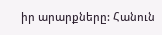իր արարքները: Հանուն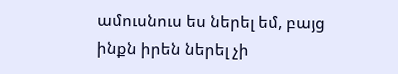ամուսնուս ես ներել եմ, բայց
ինքն իրեն ներել չի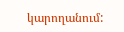կարողանում: